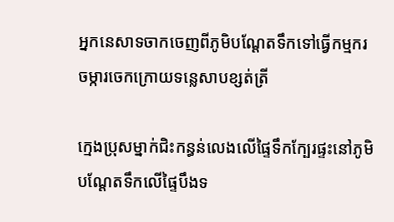អ្នកនេសាទចាកចេញពីភូមិបណ្តែតទឹកទៅធ្វើកម្មករចម្ការចេកក្រោយទន្លេសាបខ្សត់ត្រី

ក្មេងប្រុសម្នាក់ជិះកន្ធន់លេងលើផ្ទៃទឹកក្បែរផ្ទះនៅភូមិបណ្ដែតទឹកលើផ្ទៃបឹងទ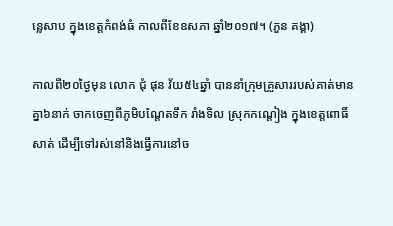ន្លេសាប ក្នុងខេត្តកំពង់ធំ កាលពីខែឧសភា ឆ្នាំ២០១៧។ (ភួន គង្គា)

កាលពី២០ថ្ងៃមុន លោក ជុំ ផុន វ័យ៥៤ឆ្នាំ បាននាំក្រុមគ្រួសាររបស់គាត់មានគ្នា៦នាក់ ចាកចេញពីភូមិបណ្តែតទឹក រាំងទិល ស្រុកកណ្តៀង ក្នុងខេត្តពោធិ៍សាត់ ដើម្បីទៅរស់នៅនិងធ្វើការនៅច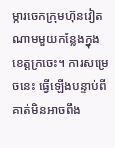ម្ការចេកក្រុមហ៊ុនវៀតណាមមួយកន្លែងក្នុងខេត្តក្រចេះ។ ការសម្រេចនេះ ធ្វើឡើងបន្ទាប់ពីគាត់មិនអាចពឹង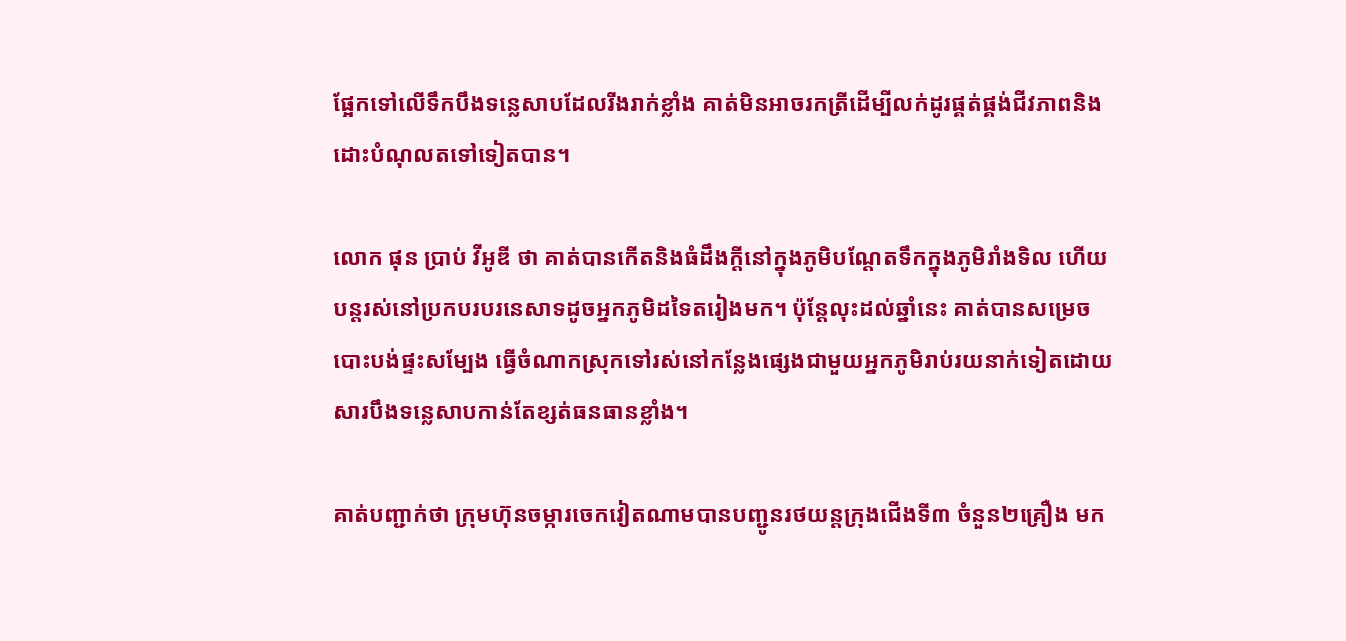ផ្អែកទៅលើទឹកបឹងទន្លេសាបដែលរីងរាក់ខ្លាំង គាត់មិនអាចរកត្រីដើម្បីលក់ដូរផ្គត់ផ្គង់ជីវភាពនិងដោះបំណុលតទៅទៀតបាន។

លោក ផុន ប្រាប់ វីអូឌី ថា គាត់បានកើតនិងធំដឹងក្តីនៅក្នុងភូមិបណ្តែតទឹកក្នុងភូមិរាំងទិល ហើយបន្តរស់នៅប្រកបរបរនេសាទដូចអ្នកភូមិដទៃតរៀងមក។ ប៉ុន្តែលុះដល់ឆ្នាំនេះ គាត់បានសម្រេចបោះបង់ផ្ទះសម្បែង ធ្វើចំណាកស្រុកទៅរស់នៅកន្លែងផ្សេងជាមួយអ្នកភូមិរាប់រយនាក់ទៀតដោយសារបឹងទន្លេសាបកាន់តែខ្សត់ធនធានខ្លាំង។

គាត់បញ្ជាក់ថា ក្រុមហ៊ុនចម្ការចេកវៀតណាមបានបញ្ជូនរថយន្តក្រុងជើងទី៣ ចំនួន២គ្រឿង មក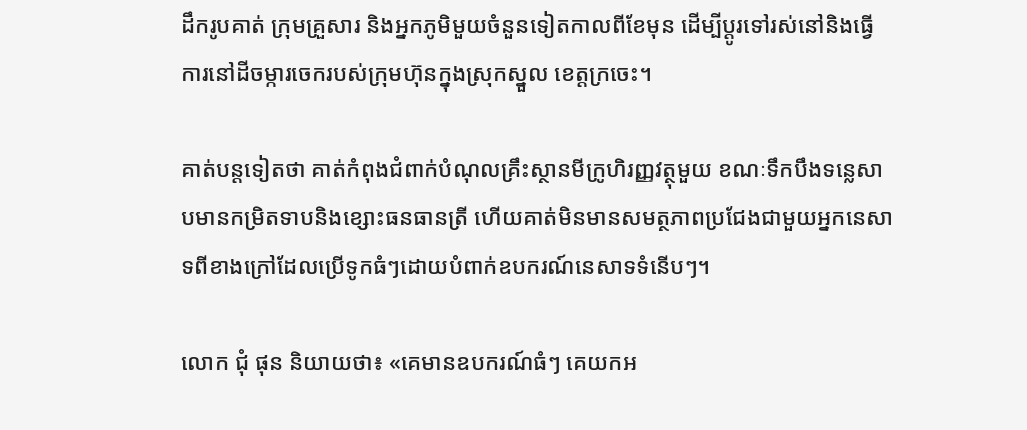ដឹករូបគាត់ ក្រុមគ្រួសារ និងអ្នកភូមិមួយចំនួនទៀតកាលពីខែមុន ដើម្បីប្តូរទៅរស់នៅនិងធ្វើការនៅដីចម្ការចេករបស់ក្រុមហ៊ុនក្នុងស្រុកស្នួល ខេត្តក្រចេះ។

គាត់បន្តទៀតថា គាត់កំពុងជំពាក់បំណុលគ្រឹះស្ថានមីក្រូហិរញ្ញវត្ថុមួយ ខណៈទឹកបឹងទន្លេសាបមានកម្រិតទាបនិងខ្សោះធនធានត្រី ហើយគាត់មិនមានសមត្ថភាពប្រជែងជាមួយអ្នកនេសាទពីខាងក្រៅដែលប្រើទូកធំៗដោយបំពាក់ឧបករណ៍នេសាទទំនើបៗ។

លោក ជុំ ផុន និយាយថា៖ «គេមានឧបករណ៍ធំៗ គេយកអ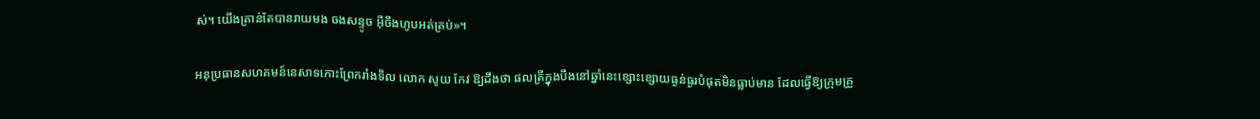ស់។ យើងគ្រាន់តែបានរាយមង ចងសន្ទូច អ៊ីចឹងហូបអត់គ្រប់»។

អនុប្រធានសហគមន៍នេសាទកោះព្រែករាំងទិល លោក សូយ កែវ ឱ្យដឹងថា ផលត្រីក្នុងបឹងនៅឆ្នាំនេះខ្សោះខ្សោយធ្ងន់ធ្ងរបំផុតមិនធ្លាប់មាន ដែលធ្វើឱ្យក្រុមគ្រួ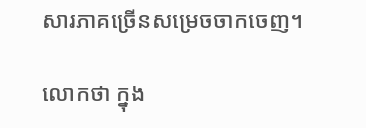សារភាគច្រើនសម្រេចចាកចេញ។

លោកថា ក្នុង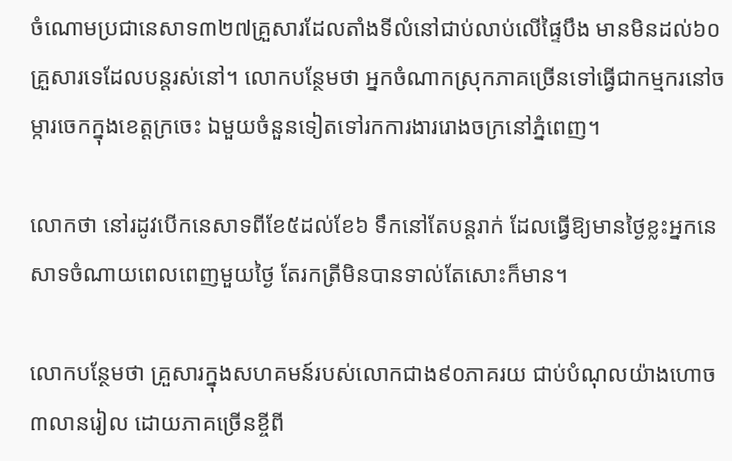ចំណោមប្រជានេសាទ៣២៧គ្រួសារដែលតាំងទីលំនៅជាប់លាប់លើផ្ទៃបឹង មានមិនដល់៦០គ្រួសារទេដែលបន្តរស់នៅ។ លោកបន្ថែមថា អ្នកចំណាកស្រុកភាគច្រើនទៅធ្វើជាកម្មករនៅចម្ការចេកក្នុងខេត្តក្រចេះ ឯមួយចំនួនទៀតទៅរកការងាររោងចក្រនៅភ្នំពេញ។

លោកថា នៅរដូវបើកនេសាទពីខែ៥ដល់ខែ៦ ទឹកនៅតែបន្តរាក់ ដែលធ្វើឱ្យមានថ្ងៃខ្លះអ្នកនេសាទចំណាយពេលពេញមួយថ្ងៃ តែរកត្រីមិនបានទាល់តែសោះក៏មាន។

លោកបន្ថែមថា គ្រួសារក្នុងសហគមន៍របស់លោកជាង៩០ភាគរយ ជាប់បំណុលយ៉ាងហោច៣លានរៀល ដោយភាគច្រើនខ្ចីពី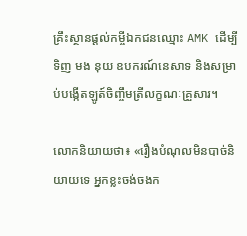គ្រឹះស្ថានផ្តល់កម្ចីឯកជនឈ្មោះ AMK ដើម្បីទិញ មង នុយ ឧបករណ៍នេសាទ និងសម្រាប់បង្កើតឡូត៍ចិញ្ចឹមត្រីលក្ខណៈគ្រួសារ។

លោកនិយាយថា៖ «រឿងបំណុលមិនបាច់និយាយទេ អ្នកខ្លះចង់ចងក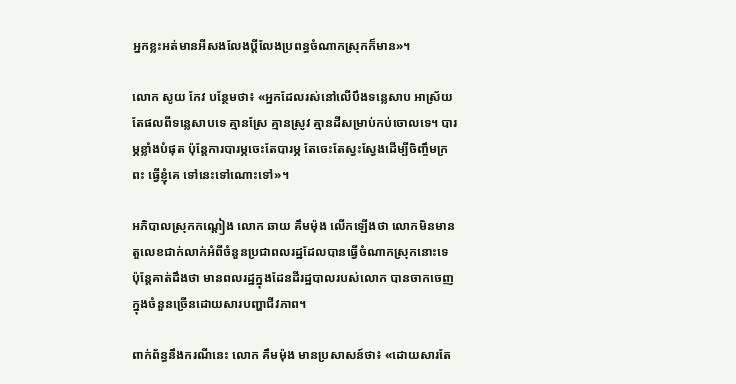អ្នកខ្លះអត់មានអីសងលែងប្តីលែងប្រពន្ធចំណាកស្រុកក៏មាន»។

លោក សូយ កែវ បន្ថែមថា៖ «អ្នកដែលរស់នៅលើបឹងទន្លេសាប អាស្រ័យតែផលពីទន្លេសាបទេ គ្មានស្រែ គ្មានស្រូវ គ្មានដីសម្រាប់កប់ចោលទេ។ បារម្ភខ្លាំងបំផុត ប៉ុន្តែការបារម្ភចេះតែបារម្ភ តែចេះតែស្វះស្វែងដើម្បីចិញ្ចឹមក្រពះ ធ្វើខ្ញុំគេ ទៅនេះទៅណោះទៅ»។

អភិបាលស្រុកកណ្តៀង លោក ឆាយ គឹមម៉ុង លើកឡើងថា លោកមិនមានតួលេខជាក់លាក់អំពីចំនួនប្រជាពលរដ្ឋដែលបានធ្វើចំណាកស្រុកនោះទេ ប៉ុន្តែគាត់ដឹងថា មានពលរដ្ឋក្នុងដែនដីរដ្ឋបាលរបស់លោក បានចាកចេញក្នុងចំនួនច្រើនដោយសារបញ្ហាជីវភាព។

ពាក់ព័ន្ធនឹងករណីនេះ លោក គឹមម៉ុង មានប្រសាសន៍ថា៖ «ដោយសារតែ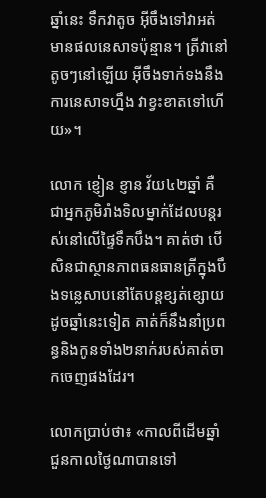ឆ្នាំនេះ ទឹកវាតូច អ៊ីចឹងទៅវាអត់មានផលនេសាទប៉ុន្មាន។ ត្រីវានៅតូចៗនៅឡើយ អ៊ីចឹងទាក់ទងនឹងការនេសាទហ្នឹង វាខ្វះខាតទៅហើយ»។

លោក ខ្ញៀន ខ្ញាន វ័យ៤២ឆ្នាំ គឺជាអ្នកភូមិរាំងទិលម្នាក់ដែលបន្តរស់នៅលើផ្ទៃទឹកបឹង។ គាត់ថា បើសិនជាស្ថានភាពធនធានត្រីក្នុងបឹងទន្លេសាបនៅតែបន្តខ្សត់ខ្សោយដូចឆ្នាំនេះទៀត គាត់ក៏នឹងនាំប្រពន្ធនិងកូនទាំង២នាក់របស់គាត់ចាកចេញផងដែរ។

លោកប្រាប់ថា៖ «កាលពីដើមឆ្នាំ ជួនកាលថ្ងៃណាបានទៅ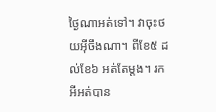ថ្ងៃណាអត់ទៅ។ វាចុះថយអ៊ីចឹងណា។ ពីខែ៥ ដល់ខែ៦ អត់តែម្តង។ រកអីអត់បាន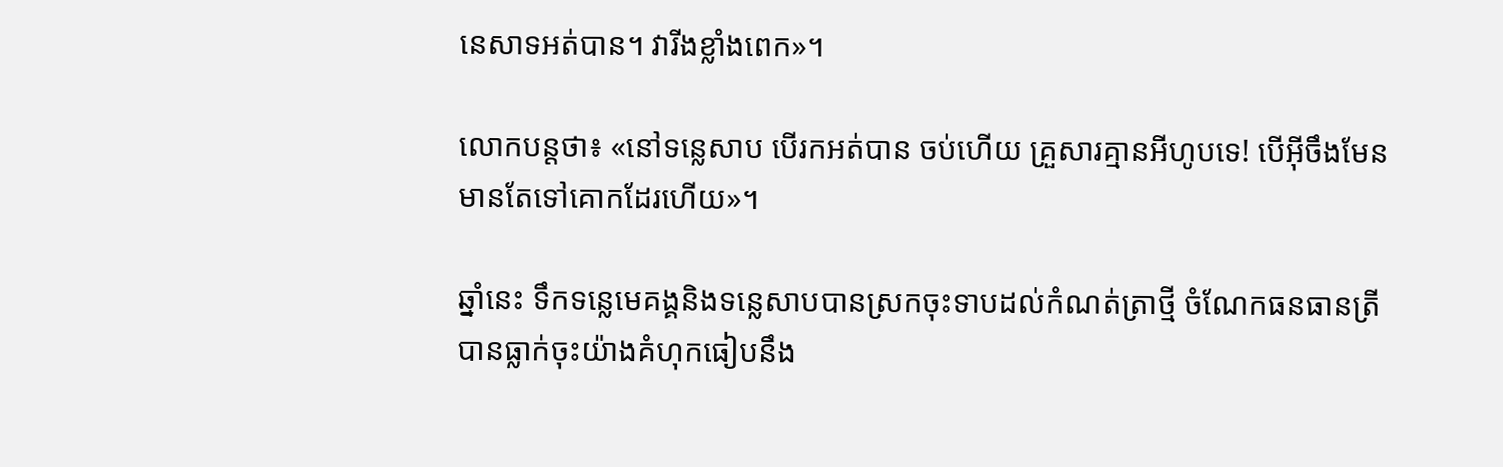នេសាទអត់បាន។ វារីងខ្លាំងពេក»។

លោកបន្តថា៖ «នៅទន្លេសាប បើរកអត់បាន ចប់ហើយ គ្រួសារគ្មានអីហូបទេ! បើអ៊ីចឹងមែន មានតែទៅគោកដែរហើយ»។

ឆ្នាំនេះ ទឹកទន្លេមេគង្គនិងទន្លេសាបបានស្រកចុះទាបដល់កំណត់ត្រាថ្មី ចំណែកធនធានត្រីបានធ្លាក់ចុះយ៉ាងគំហុកធៀបនឹង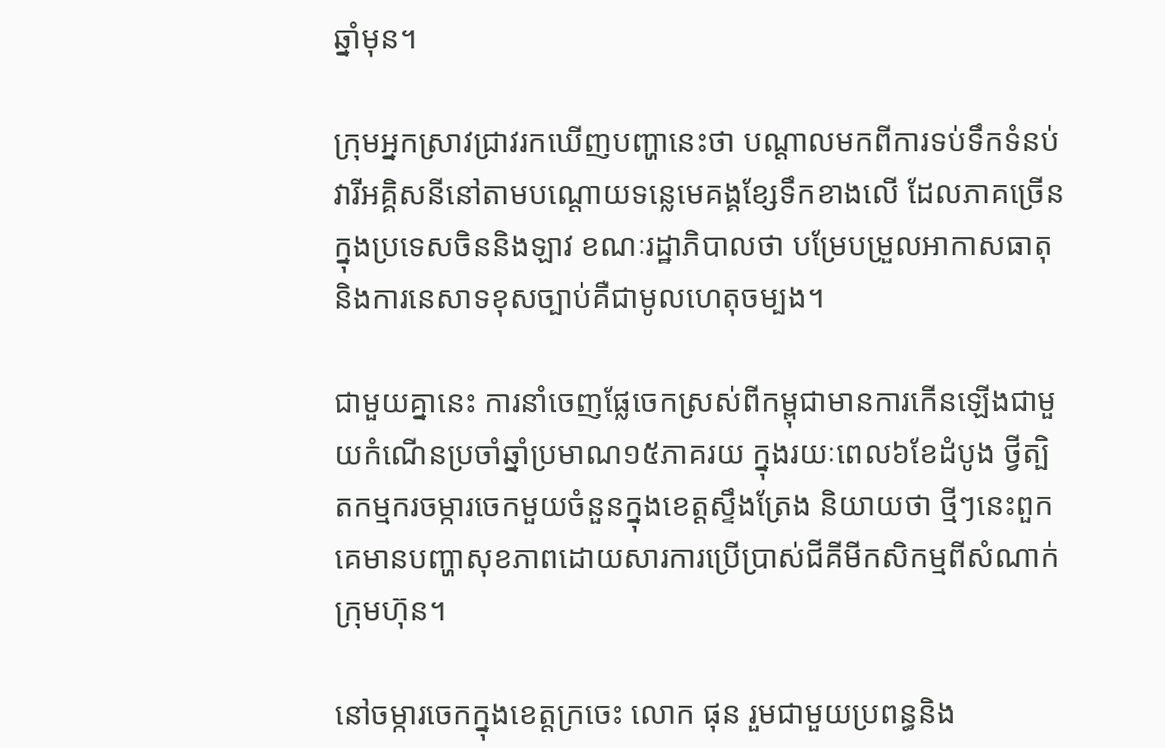ឆ្នាំមុន។

ក្រុមអ្នកស្រាវជ្រាវរកឃើញបញ្ហានេះថា បណ្តាលមកពីការទប់ទឹកទំនប់វារីអគ្គិសនីនៅតាមបណ្តោយទន្លេមេគង្គខ្សែទឹកខាងលើ ដែលភាគច្រើនក្នុងប្រទេសចិននិងឡាវ ខណៈរដ្ឋាភិបាលថា បម្រែបម្រួលអាកាសធាតុនិងការនេសាទខុសច្បាប់គឺជាមូលហេតុចម្បង។

ជាមួយគ្នានេះ ការនាំចេញផ្លែចេកស្រស់ពីកម្ពុជាមានការកើនឡើងជាមួយកំណើនប្រចាំឆ្នាំប្រមាណ១៥ភាគរយ ក្នុងរយៈពេល៦ខែដំបូង ថ្វីត្បិតកម្មករចម្ការចេកមួយចំនួនក្នុងខេត្តស្ទឹងត្រែង និយាយថា ថ្មីៗនេះពួកគេមានបញ្ហាសុខភាពដោយសារការប្រើប្រាស់ជីគីមីកសិកម្មពីសំណាក់ក្រុមហ៊ុន។

នៅចម្ការចេកក្នុងខេត្តក្រចេះ លោក ផុន រួមជាមួយប្រពន្ធនិង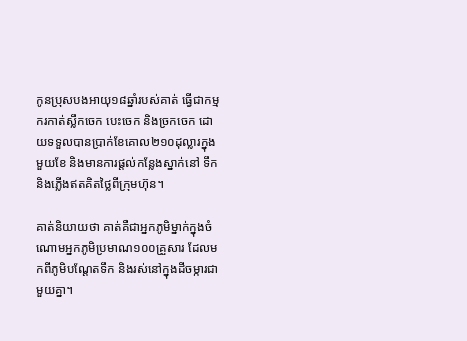កូនប្រុសបងអាយុ១៨ឆ្នាំរបស់គាត់ ធ្វើជាកម្មករកាត់ស្លឹកចេក បេះចេក និងច្រកចេក ដោយទទួលបានប្រាក់ខែគោល២១០ដុល្លារក្នុងមួយខែ និងមានការផ្តល់កន្លែងស្នាក់នៅ ទឹក និងភ្លើងឥតគិតថ្លៃពីក្រុមហ៊ុន។

គាត់និយាយថា គាត់គឺជាអ្នកភូមិម្នាក់ក្នុងចំណោមអ្នកភូមិប្រមាណ១០០គ្រួសារ ដែលមកពីភូមិបណ្តែតទឹក និងរស់នៅក្នុងដីចម្ការជាមួយគ្នា។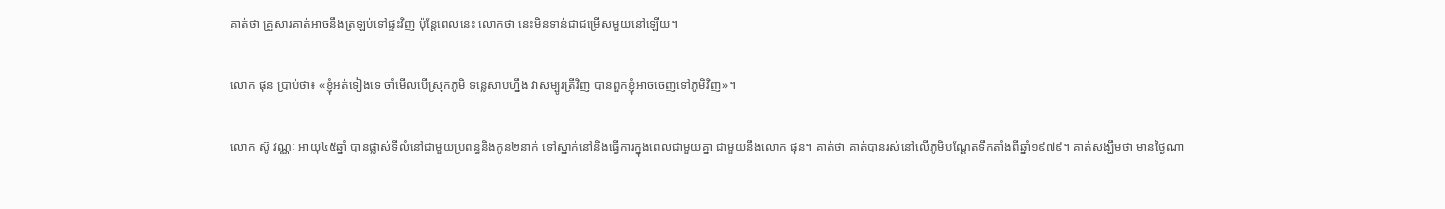គាត់ថា គ្រួសារគាត់អាចនឹងត្រឡប់ទៅផ្ទះវិញ ប៉ុន្តែពេលនេះ លោកថា នេះមិនទាន់ជាជម្រើសមួយនៅឡើយ។

លោក ផុន ប្រាប់ថា៖ «ខ្ញុំអត់ទៀងទេ ចាំមើលបើស្រុកភូមិ ទន្លេសាបហ្នឹង វាសម្បូរត្រីវិញ បានពួកខ្ញុំអាចចេញទៅភូមិវិញ»។

លោក ស៊ូ វណ្ណៈ អាយុ៤៥ឆ្នាំ បានផ្លាស់ទីលំនៅជាមួយប្រពន្ធនិងកូន២នាក់ ទៅស្នាក់នៅនិងធ្វើការក្នុងពេលជាមួយគ្នា ជាមួយនឹងលោក ផុន។ គាត់ថា គាត់បានរស់នៅលើភូមិបណ្តែតទឹកតាំងពីឆ្នាំ១៩៧៩។ គាត់សង្ឃឹមថា មានថ្ងៃណា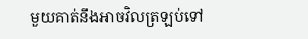មួយគាត់នឹងអាចវិលត្រឡប់ទៅ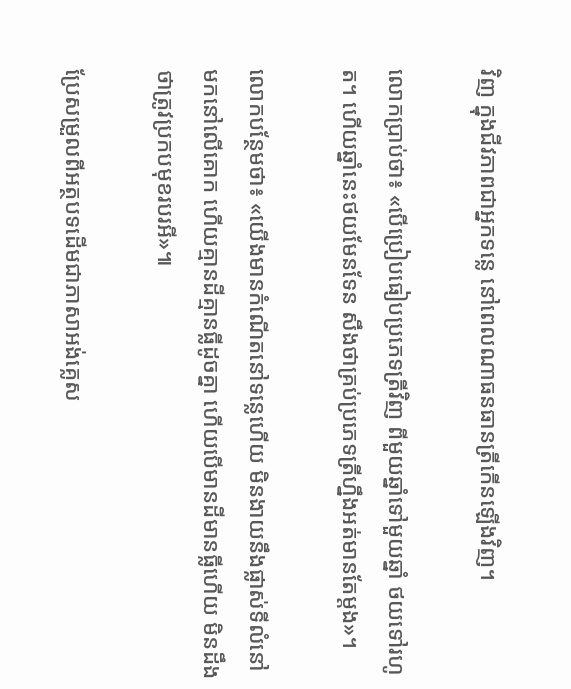វិញ ក្នុងជីវភាពជាអ្នកទន្លេ នៅពេលណាធនធានត្រីកើនឡើងវិញ។

លោកប្រាប់ថា៖ «បើប្រៀបធៀបប្រភេទត្រីវិញ ពីមួយឆ្នាំទៅមួយឆ្នាំ ថយទៅរហូត។ ហើយឆ្នាំនេះថយមែនទែន សឹងថាគ្រប់ប្រភេទត្រីហ្នឹងអត់មានតែម្តង»។

លោកបន្ថែមថា៖ «យើងមានកំណើតនៅទន្លេហើយ មិនងាយនឹងផ្លាស់ទីលំនៅមកនៅលើគោក ហើយគ្មានដីគ្មានធ្លីដូចគ្នា ហើយបើមានដីមានធ្លីហើយ មិនដឹងថាត្រូវប្រកបមុខរបរអី»៕

ប្រែសម្រួលពីអត្ថបទដើមជាភាសាអង់គ្លេស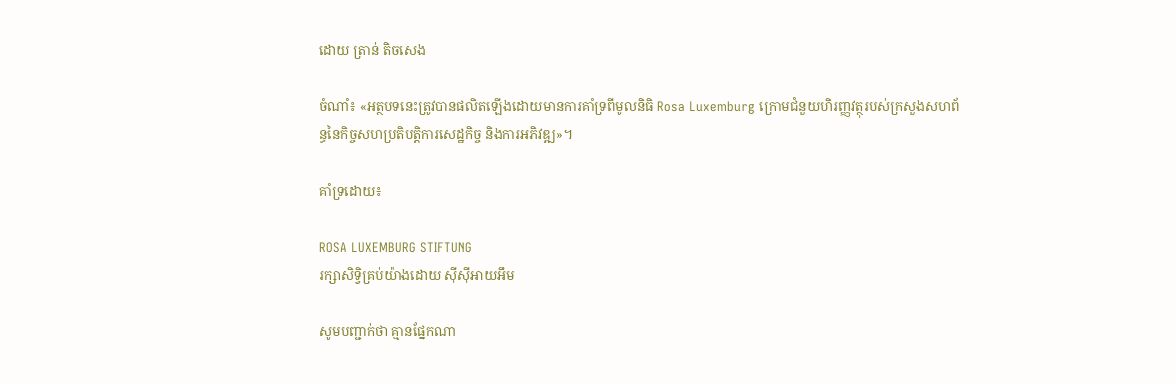ដោយ ត្រាន់ តិចសេង

ចំណាំ៖ «អត្ថបទនេះត្រូវបានផលិតឡើងដោយមានការគាំទ្រពីមូលនិធិ Rosa Luxemburg ក្រោមជំនួយហិរញ្ញវត្ថុរបស់ក្រសួងសហព័ន្ធនៃកិច្ចសហប្រតិបត្តិការសេដ្ឋកិច្ច និងការអភិវឌ្ឍ»។

គាំទ្រដោយ៖

ROSA LUXEMBURG STIFTUNG
រក្សាសិទ្វិគ្រប់យ៉ាងដោយ ស៊ីស៊ីអាយអឹម

សូមបញ្ជាក់ថា គ្មានផ្នែកណា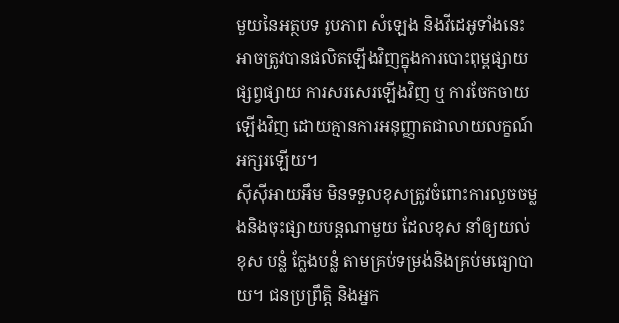មួយនៃអត្ថបទ រូបភាព សំឡេង និងវីដេអូទាំងនេះ អាចត្រូវបានផលិតឡើងវិញក្នុងការបោះពុម្ពផ្សាយ ផ្សព្វផ្សាយ ការសរសេរឡើងវិញ ឬ ការចែកចាយឡើងវិញ ដោយគ្មានការអនុញ្ញាតជាលាយលក្ខណ៍អក្សរឡើយ។
ស៊ីស៊ីអាយអឹម មិនទទួលខុសត្រូវចំពោះការលួចចម្លងនិងចុះផ្សាយបន្តណាមួយ ដែលខុស នាំឲ្យយល់ខុស បន្លំ ក្លែងបន្លំ តាមគ្រប់ទម្រង់និងគ្រប់មធ្យោបាយ។ ជនប្រព្រឹត្តិ និងអ្នក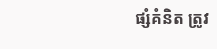ផ្សំគំនិត ត្រូវ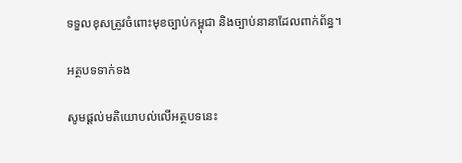ទទួលខុសត្រូវចំពោះមុខច្បាប់កម្ពុជា និងច្បាប់នានាដែលពាក់ព័ន្ធ។

អត្ថបទទាក់ទង

សូមផ្ដល់មតិយោបល់លើអត្ថបទនេះ